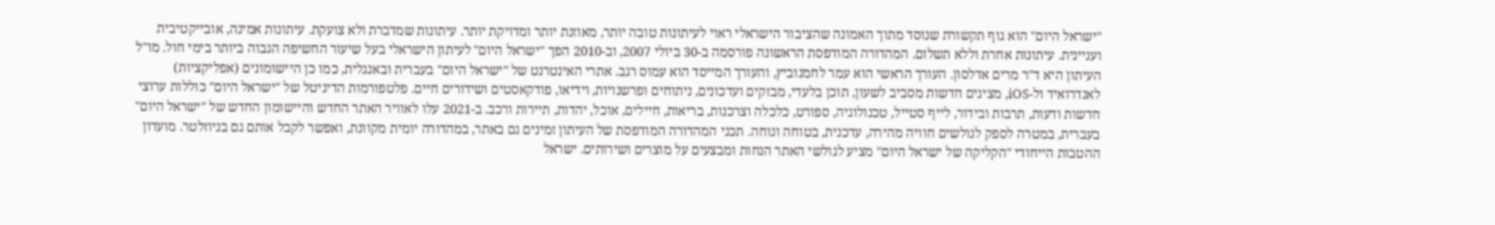"ישראל היום" הוא גוף תקשורת שנוסד מתוך האמונה שהציבור הישראלי ראוי לעיתונות טובה יותר, מאוזנת יותר ומדויקת יותר. עיתונות שמדברת ולא צועקת. עיתונות אמינה, אובייקטיבית ועניינית. עיתונות אחרת וללא תשלום. המהדורה המודפסת הראשונה פורסמה ב-30 ביולי 2007, וב-2010 הפך "ישראל היום" לעיתון הישראלי בעל שיעור החשיפה הגבוה ביותר בימי חול. מו"ל העיתון היא ד"ר מרים אדלסון. העורך הראשי הוא עמר לחמנוביץ, והעורך המייסד הוא עמוס רגב. אתרי האינטרנט של "ישראל היום" בעברית ובאנגלית, כמו כן היישומונים (אפליקציות) לאנדרואיד ול-iOS, מציגים חדשות מסביב לשעון, תוכן בלעדי, מבזקים ועדכונים, ניתוחים ופרשנויות, וידיאו, פודקאסטים ושידורים חיים. פלטפורמות הדיגיטל של "ישראל היום" כוללות ערוצי חדשות ודעות, תרבות ובידור, לייף סטייל, טכנולוגיה, ספורט, כלכלה וצרכנות, בריאות, חיילים, אוכל, יהדות, תיירות ורכב. ב-2021 עלו לאוויר האתר החדש והיישומון החדש של "ישראל היום" בעברית, במטרה לספק לגולשים חוויה מהירה, עדכנית, בטוחה ונוחה. תכני המהדורה המודפסת של העיתון זמינים גם באתר, במהדורה יומית מקוונת, ואפשר לקבל אותם גם בניוזלטר. מועדון ההטבות הייחודי "הקליקה של ישראל היום" מציע לגולשי האתר הנחות ומבצעים על מוצרים ושירותים. ישראל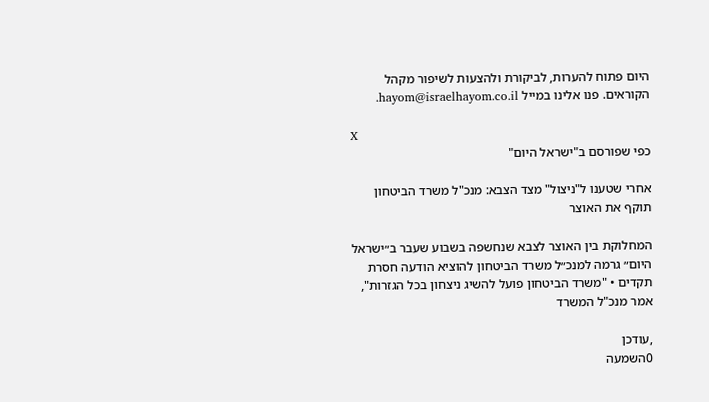היום פתוח להערות, לביקורת ולהצעות לשיפור מקהל הקוראים. פנו אלינו במייל hayom@israelhayom.co.il.

X
כפי שפורסם ב"ישראל היום"

אחרי שטענו ל"ניצול" מצד הצבא: מנכ"ל משרד הביטחון תוקף את האוצר

המחלוקת בין האוצר לצבא שנחשפה בשבוע שעבר ב״ישראל היום״ גרמה למנכ״ל משרד הביטחון להוציא הודעה חסרת תקדים • "משרד הביטחון פועל להשיג ניצחון בכל הגזרות", אמר מנכ"ל המשרד

,עודכן
0השמעה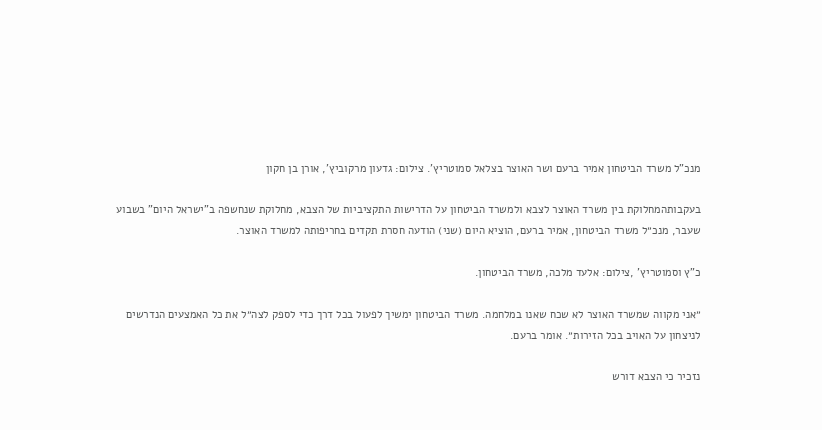מנכ"ל משרד הביטחון אמיר ברעם ושר האוצר בצלאל סמוטריץ'. צילום: גדעון מרקוביץ', אורן בן חקון

בעקבותהמחלוקת בין משרד האוצר לצבא ולמשרד הביטחון על הדרישות התקציביות של הצבא, מחלוקת שנחשפה ב"ישראל היום" בשבוע שעבר, מנכ״ל משרד הביטחון, אמיר ברעם, הוציא היום (שני) הודעה חסרת תקדים בחריפותה למשרד האוצר.

כ"ץ וסמוטריץ' ,צילום: אלעד מלכה, משרד הביטחון.

״אני מקווה שמשרד האוצר לא שכח שאנו במלחמה. משרד הביטחון ימשיך לפעול בכל דרך כדי לספק לצה״ל את כל האמצעים הנדרשים לניצחון על האויב בכל הזירות״. אומר ברעם.

נזכיר כי הצבא דורש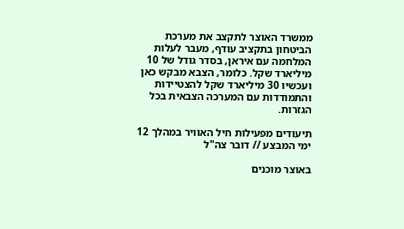ממשרד האוצר לתקצב את מערכת הביטחון בתקציב עודף, מעבר לעלות המלחמה עם איראן, בסדר גודל של 10 מיליארד שקל. כלומר, הצבא מבקש כאן ועכשיו 30 מיליארד שקל להצטיידות והתמודדות עם המערכה הצבאית בכל הגזרות.

תיעודים מפעילות חיל האוויר במהלך 12 ימי המבצע // דובר צה"ל

באוצר מוכנים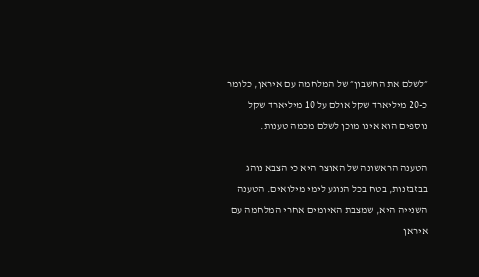״לשלם את החשבון״ של המלחמה עם איראן, כלומר כ-20 מיליארד שקל אולם על 10 מיליארד שקל נוספים הוא אינו מוכן לשלם מכמה טענות.

הטענה הראשונה של האוצר היא כי הצבא נוהג בבזבזנות, בטח בכל הנוגע לימי מילואים. הטענה השנייה היא, שמצבת האיומים אחרי המלחמה עם איראן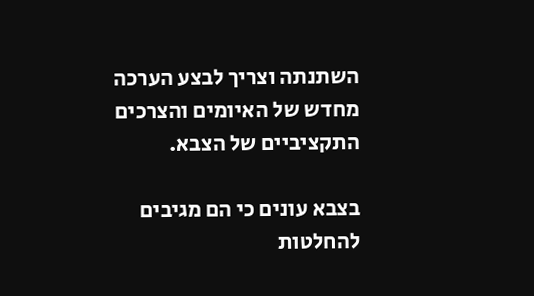השתנתה וצריך לבצע הערכה מחדש של האיומים והצרכים התקציביים של הצבא.

בצבא עונים כי הם מגיבים להחלטות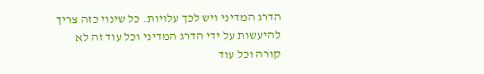הדרג המדיני ויש לכך עלויות. כל שינוי כזה צריך להיעשות על ידי הדרג המדיני וכל עוד זה לא קורה וכל עוד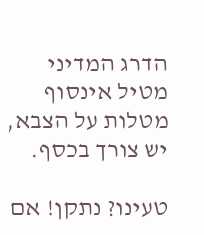הדרג המדיני מטיל אינסוף מטלות על הצבא, יש צורך בכסף.

טעינו? נתקן! אם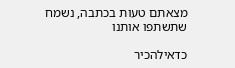מצאתם טעות בכתבה, נשמח שתשתפו אותנו

כדאילהכיר